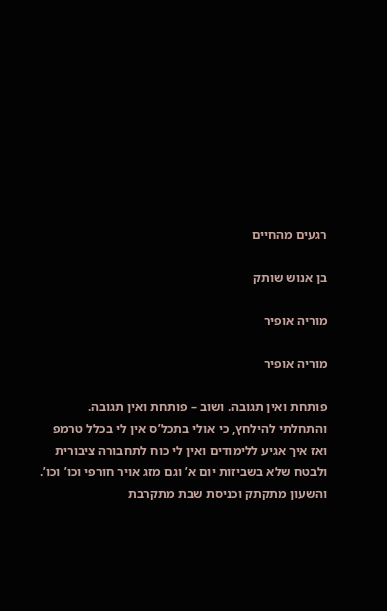רגעים מהחיים

בן אנוש שותק

מוריה אופיר

מוריה אופיר

פותחת ואין תגובה. ושוב – פותחת ואין תגובה.
והתחלתי להילחץ, כי אולי בתכל’ס אין לי בכלל טרמפ ואז איך אגיע ללימודים ואין לי כוח לתחבורה ציבורית ולבטח שלא בשביזות יום א’ וגם מזג אויר חורפי וכו’ וכו’.
והשעון מתקתק וכניסת שבת מתקרבת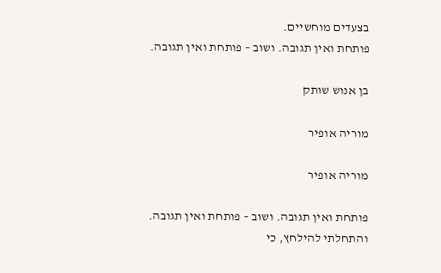בצעדים מוחשיים.
פותחת ואין תגובה. ושוב – פותחת ואין תגובה.

בן אנוש שותק

מוריה אופיר

מוריה אופיר

פותחת ואין תגובה. ושוב – פותחת ואין תגובה.
והתחלתי להילחץ, כי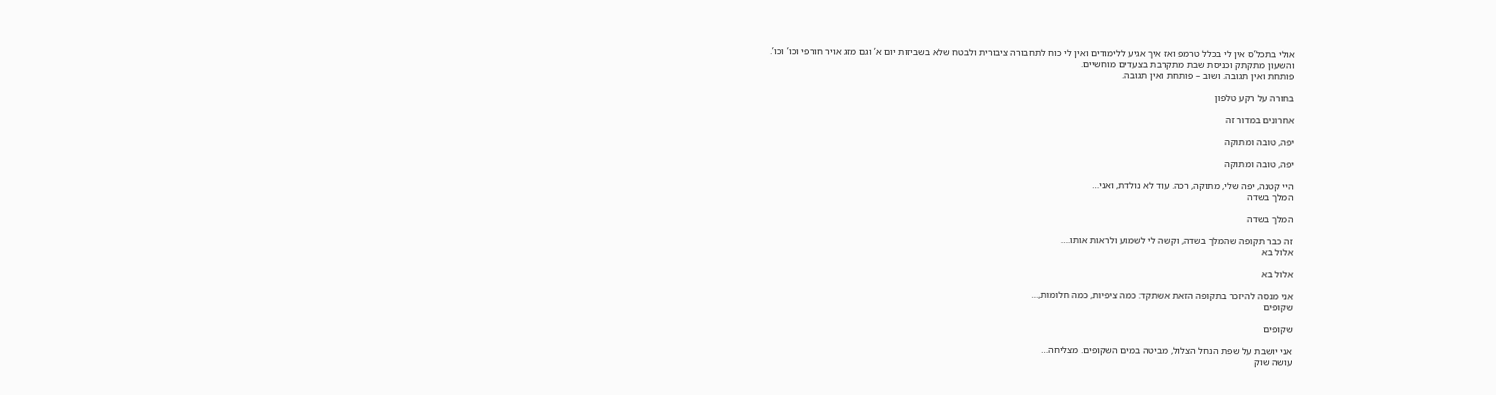אולי בתכל’ס אין לי בכלל טרמפ ואז איך אגיע ללימודים ואין לי כוח לתחבורה ציבורית ולבטח שלא בשביזות יום א’ וגם מזג אויר חורפי וכו’ וכו’.
והשעון מתקתק וכניסת שבת מתקרבת בצעדים מוחשיים.
פותחת ואין תגובה. ושוב – פותחת ואין תגובה.

בחורה על רקע טלפון

אחרונים במדור זה

יפה, טובה ומתוקה

יפה, טובה ומתוקה

היי קטנה, יפה שלי, מתוקה, רכה. עוד לא נולדת, ואני…
המלך בשדה

המלך בשדה

זה כבר תקופה שהמלך בשדה, וקשה לי לשמוע ולראות אותו.…
אלול בא

אלול בא

אני מנסה להיזכר בתקופה הזאת אשתקד: כמה ציפיות, כמה חלומות,…
שקופים

שקופים

אני יושבת על שפת הנחל הצלול, מביטה במים השקופים. מצליחה…
עושה שוק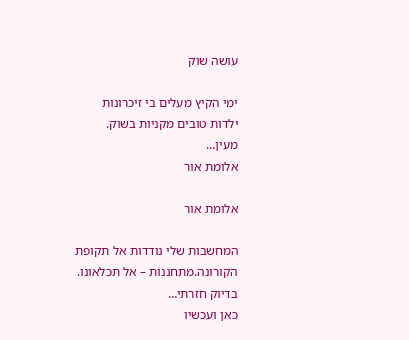עושה שוק

ימי הקיץ מעלים בי זיכרונות ילדות טובים מקניות בשוק. מעין…
אלומת אור

אלומת אור

המחשבות שלי נודדות אל תקופת הקורונה.מתחננות – אל תכלאונו. בדיוק חזרתי…
כאן ועכשיו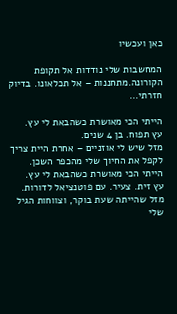כאן ועכשיו

המחשבות שלי נודדות אל תקופת הקורונה.מתחננות – אל תכלאונו. בדיוק חזרתי…

הייתי הכי מאושרת כשהבאת לי עץ.
עץ תפוח. בן 4 שנים.
מזל שיש לי אוזניים – אחרת היית צריך לקפל את החיוך שלי מהכפר השכן.
הייתי הכי מאושרת כשהבאת לי עץ.
עץ זית. צעיר. עם פוטנציאל לדורות.
מזל שהייתה שעת בוקר, וצווחות הגיל שלי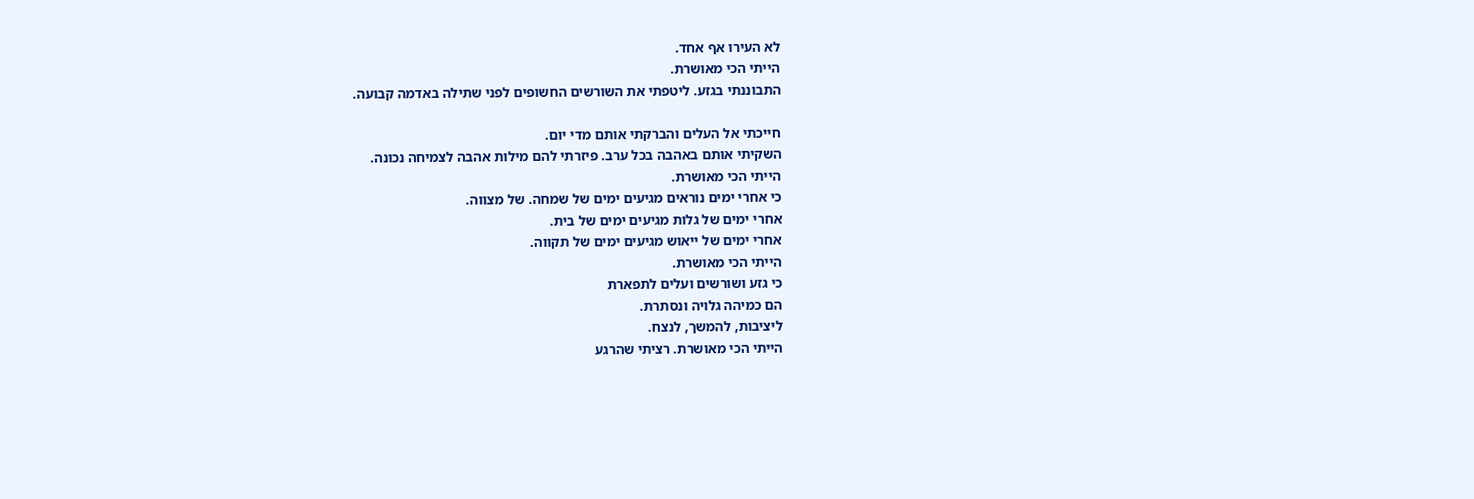לא העירו אף אחד.
הייתי הכי מאושרת.
התבוננתי בגזע. ליטפתי את השורשים החשופים לפני שתילה באדמה קבועה.

חייכתי אל העלים והברקתי אותם מדי יום.
השקיתי אותם באהבה בכל ערב. פיזרתי להם מילות אהבה לצמיחה נכונה.
הייתי הכי מאושרת.
כי אחרי ימים נוראים מגיעים ימים של שמחה. של מצווה.
אחרי ימים של גלות מגיעים ימים של בית.
אחרי ימים של ייאוש מגיעים ימים של תקווה.
הייתי הכי מאושרת.
כי גזע ושורשים ועלים לתפארת
הם כמיהה גלויה ונסתרת.
ליציבות, להמשך, לנצח.
הייתי הכי מאושרת. רציתי שהרגע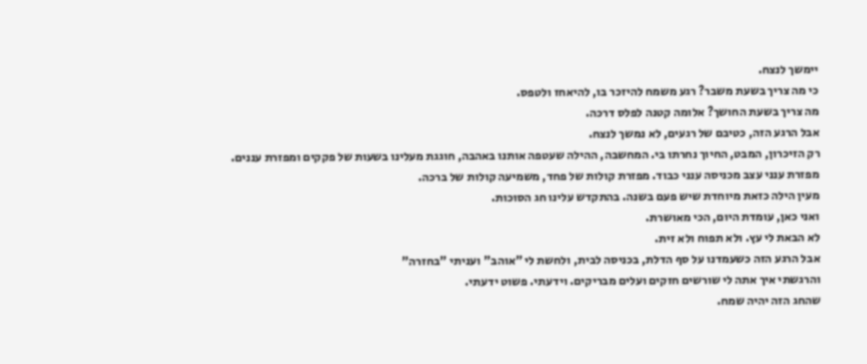יימשך לנצח.
כי מה צריך בשעת משבר? רגע משמח להיזכר בו, להיאחז ולטפס.
מה צריך בשעת החושך? אלומה קטנה לפלס דרכה.
אבל הרגע הזה, כטיבם של רגעים, לא נמשך לנצח.
רק הזיכרון, המבט, החיוך נחרתו בי. המחשבה, ההילה שעטפה אותנו באהבה, חוגגת מעלינו בשעות של פקקים ומפזרת עננים.
מפזרת ענני עצב מכניסה ענני כבוד. מפזרת קולות של פחד, משמיעה קולות של ברכה.
מעין הילה כזאת מיוחדת שיש פעם בשנה. בהתקדש עלינו חג הסוכות.
ואני כאן, עומדת היום, הכי מאושרת.
לא הבאת לי עץ. ולא תפוח ולא זית.
אבל הרגע הזה כשעמדנו על סף הדלת, בכניסה לבית, ולחשת לי "אוהב" ועניתי "בחזרה"
והרגשתי איך אתה לי שורשים חזקים ועלים מבריקים. וידעתי. פשוט ידעתי.
שהחג הזה יהיה שמח.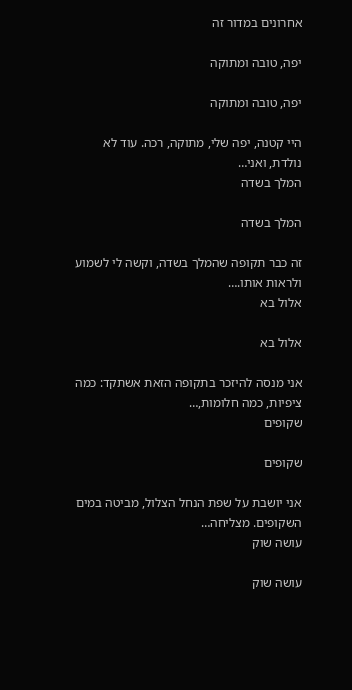אחרונים במדור זה

יפה, טובה ומתוקה

יפה, טובה ומתוקה

היי קטנה, יפה שלי, מתוקה, רכה. עוד לא נולדת, ואני…
המלך בשדה

המלך בשדה

זה כבר תקופה שהמלך בשדה, וקשה לי לשמוע ולראות אותו.…
אלול בא

אלול בא

אני מנסה להיזכר בתקופה הזאת אשתקד: כמה ציפיות, כמה חלומות,…
שקופים

שקופים

אני יושבת על שפת הנחל הצלול, מביטה במים השקופים. מצליחה…
עושה שוק

עושה שוק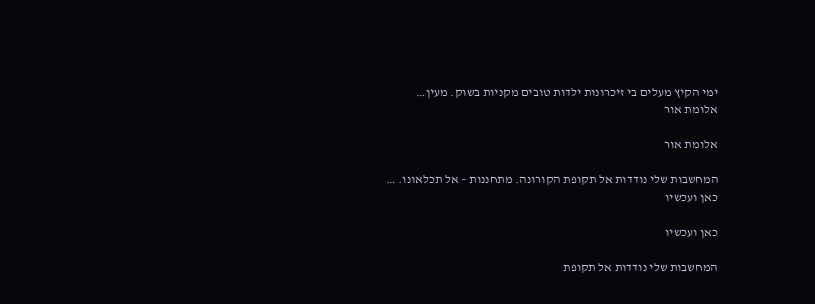ימי הקיץ מעלים בי זיכרונות ילדות טובים מקניות בשוק. מעין…
אלומת אור

אלומת אור

המחשבות שלי נודדות אל תקופת הקורונה. מתחננות – אל תכלאונו. …
כאן ועכשיו

כאן ועכשיו

המחשבות שלי נודדות אל תקופת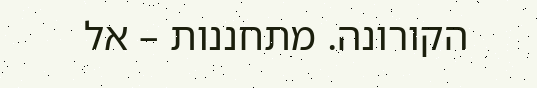הקורונה. מתחננות – אל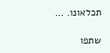תכלאונו. …

שתפו